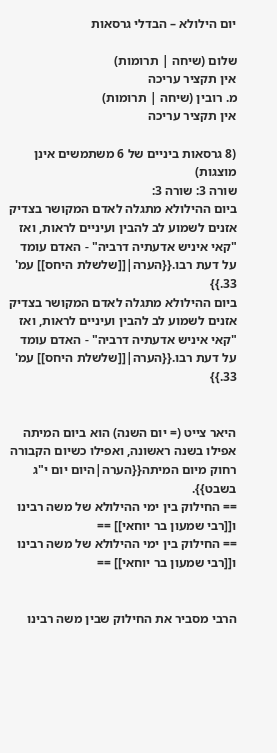יום הילולא – הבדלי גרסאות

שלום (שיחה | תרומות)
אין תקציר עריכה
מ. רובין (שיחה | תרומות)
אין תקציר עריכה

(8 גרסאות ביניים של 6 משתמשים אינן מוצגות)
שורה 3: שורה 3:
ביום ההילולא מתגלה לאדם המקושר בצדיק אזנים לשמוע לב להבין ועיניים לראות, ואז "קאי איניש אדעתיה דרביה" - האדם עומד על דעת רבו.{{הערה|[[שלשלת היחס]] עמ' 33.}}
ביום ההילולא מתגלה לאדם המקושר בצדיק אזנים לשמוע לב להבין ועיניים לראות, ואז "קאי איניש אדעתיה דרביה" - האדם עומד על דעת רבו.{{הערה|[[שלשלת היחס]] עמ' 33.}}


היאר צייט (= יום השנה) הוא ביום המיתה אפילו בשנה ראשונה, ואפילו כשיום הקבורה רחוק מיום המיתה{{הערה|היום יום י"ג בשבט}}.
== החילוק בין ימי ההילולא של משה רבינו ו[[רבי שמעון בר יוחאי]] ==
== החילוק בין ימי ההילולא של משה רבינו ו[[רבי שמעון בר יוחאי]] ==


הרבי מסביר את החילוק שבין משה רבינו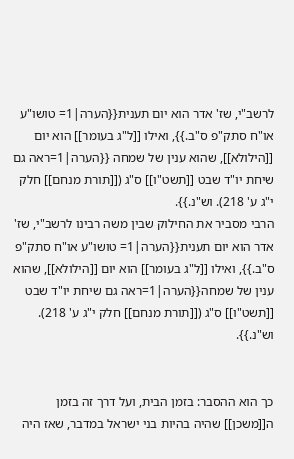לרשב"י, שז' אדר הוא יום תענית{{הערה|1= טושו"ע או"ח סתק"פ ס"ב.}}, ואילו [[ל"ג בעומר]] הוא יום [[הילולא]], שהוא ענין של שמחה {{הערה|1=ראה גם שיחת יו"ד שבט [[תשט"ו]] ס"ג ([[תורת מנחם]] חלק י"ג ע' 218). וש"נ.}}.
הרבי מסביר את החילוק שבין משה רבינו לרשב"י, שז' אדר הוא יום תענית{{הערה|1= טושו"ע או"ח סתק"פ ס"ב.}}, ואילו [[ל"ג בעומר]] הוא יום [[הילולא]], שהוא ענין של שמחה{{הערה|1=ראה גם שיחת יו"ד שבט [[תשט"ו]] ס"ג ([[תורת מנחם]] חלק י"ג ע' 218). וש"נ.}}.


כך הוא ההסבר: בזמן הבית, ועל דרך זה בזמן ה[[משכן]] שהיה בהיות בני ישראל במדבר, שאז היה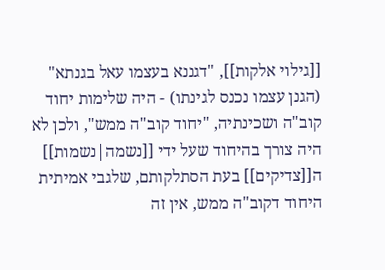[[גילוי אלקות]], "דגננא בעצמו עאל בגנתא" (הגנן עצמו נכנס לגינתו) - היה שלימות יחוד קוב"ה ושכינתיה, "יחוד קוב"ה ממש", ולכן לא היה צורך בהיחוד שעל ידי [[נשמה|נשמות]] ה[[צדיקים]] בעת הסתלקותם, שלגבי אמיתית היחוד דקוב"ה ממש, אין זה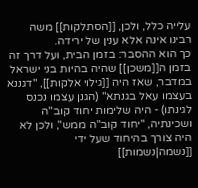עלייה כלל, ולכן, [[הסתלקות]] משה רבינו אינה אלא ענין של ירידה.
כך הוא ההסבר: בזמן הבית, ועל דרך זה בזמן ה[[משכן]] שהיה בהיות בני ישראל במדבר, שאז היה [[גילוי אלקות]], "דגננא בעצמו עאל בגנתא" (הגנן עצמו נכנס לגינתו) - היה שלימות יחוד קוב"ה ושכינתיה, "יחוד קוב"ה ממש", ולכן לא היה צורך בהיחוד שעל ידי [[נשמה|נשמות]]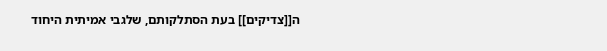ה[[צדיקים]] בעת הסתלקותם, שלגבי אמיתית היחוד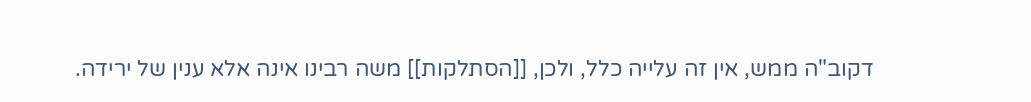דקוב"ה ממש, אין זה עלייה כלל, ולכן, [[הסתלקות]] משה רבינו אינה אלא ענין של ירידה.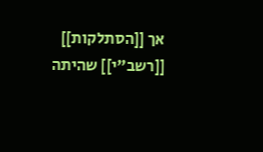אך [[הסתלקות]] [[רשב"י]] שהיתה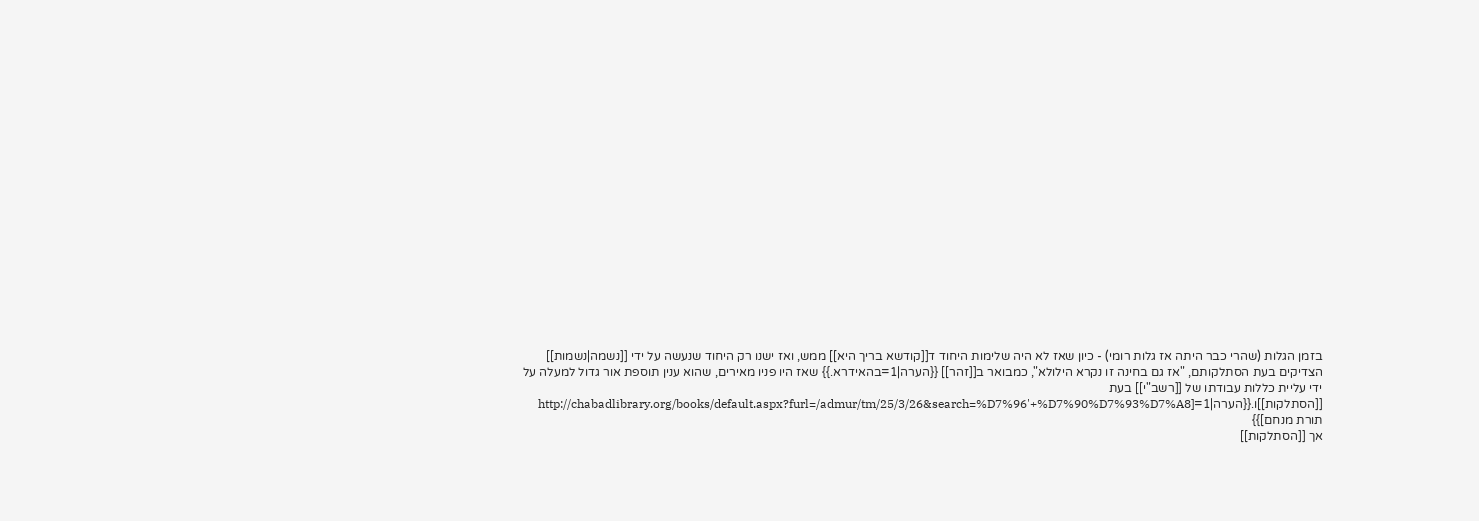בזמן הגלות (שהרי כבר היתה אז גלות רומי) - כיון שאז לא היה שלימות היחוד ד[[קודשא בריך היא]] ממש, ואז ישנו רק היחוד שנעשה על ידי [[נשמה|נשמות]] הצדיקים בעת הסתלקותם, "אז גם בחינה זו נקרא הילולא", כמבואר ב[[זהר]] {{הערה|1=בהאידרא.}} שאז היו פניו מאירים, שהוא ענין תוספת אור גדול למעלה על ידי עליית כללות עבודתו של [[רשב"י]] בעת [[הסתלקות]]ו.{{הערה|1=[http://chabadlibrary.org/books/default.aspx?furl=/admur/tm/25/3/26&search=%D7%96'+%D7%90%D7%93%D7%A8 תורת מנחם]}}
אך [[הסתלקות]]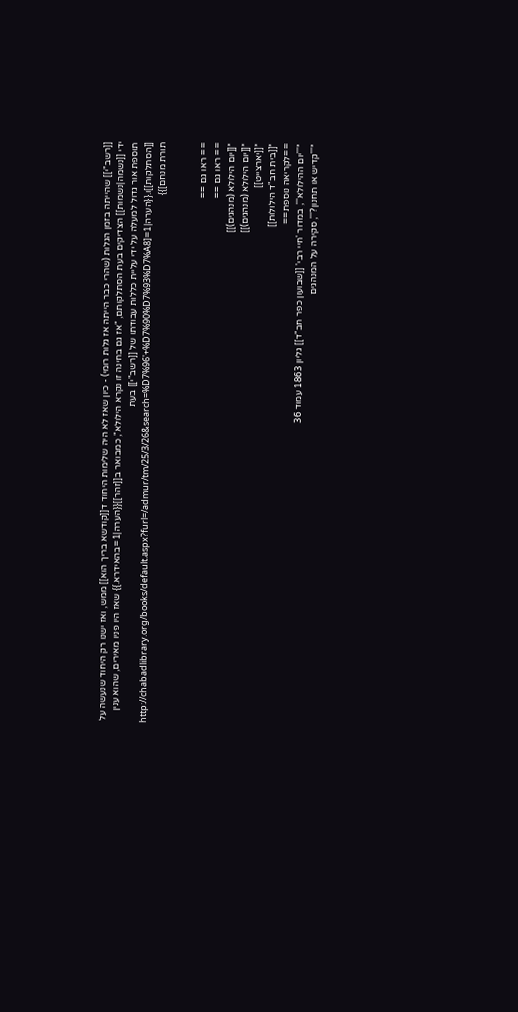[[רשב"י]] שהייתה בזמן הגלות (שהרי כבר הייתה אז גלות רומי) - כיון שאז לא היה שלימות היחוד ד[[קודשא בריך הוא]] ממש, ואז ישנו רק היחוד שנעשה על ידי [[נשמה|נשמות]] הצדיקים בעת הסתלקותם, "אז גם בחינה זו נקרא הילולא", כמבואר ב[[זהר]]{{הערה|1=בהאידרא.}} שאז היו פניו מאירים, שהוא ענין תוספת אור גדול למעלה על ידי עליית כללות עבודתו של [[רשב"י]] בעת [[הסתלקות]]ו.{{הערה|1=[http://chabadlibrary.org/books/default.aspx?furl=/admur/tm/25/3/26&search=%D7%96'+%D7%90%D7%93%D7%A8 תורת מנחם]}}


== ראו גם ==
== ראו גם ==
*[[יום הילולא (מנהגים)]]
*[[יום הילולא (מנהגים)]]
*[[יארצייט]]
*[[בית חב"ד הילולות]]
==לקריאה נוספת==
*'''יום ההילולא''', במדור 'חיי רבי' [[שבועון כפר חב"ד]] גליון 1863 עמוד 36
*'''קדיש או תחנון?''', סקירה על המנהגים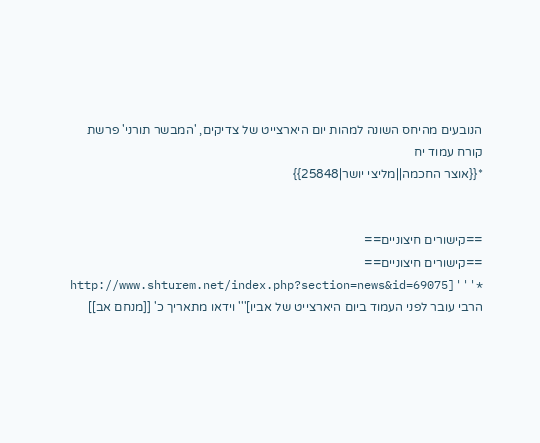הנובעים מהיחס השונה למהות יום היארצייט של צדיקים, 'המבשר תורני' פרשת קורח עמוד יח
*{{אוצר החכמה||מליצי יושר|25848}}


==קישורים חיצוניים==
==קישורים חיצוניים==
*'''[http://www.shturem.net/index.php?section=news&id=69075 הרבי עובר לפני העמוד ביום היארצייט של אביו]''' וידאו מתאריך כ' [[מנחם אב]]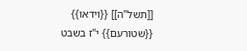[[תשל"ה]] {{וידאו}} {{שטורעם}} י"ז בשבט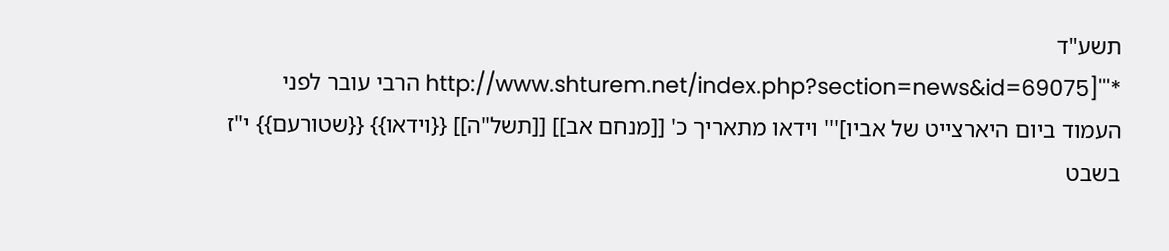תשע"ד
*'''[http://www.shturem.net/index.php?section=news&id=69075 הרבי עובר לפני העמוד ביום היארצייט של אביו]''' וידאו מתאריך כ' [[מנחם אב]] [[תשל"ה]] {{וידאו}} {{שטורעם}} י"ז בשבט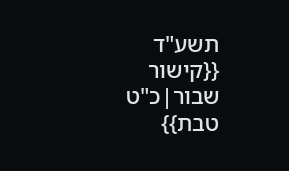תשע"ד {{קישור שבור|כ"ט טבת}}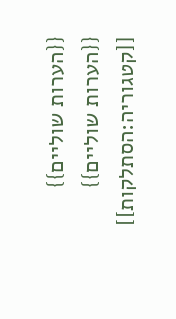{{הערות שוליים}}
{{הערות שוליים}}
[[קטגוריה:הסתלקות]]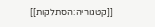[[קטגוריה:הסתלקות]]